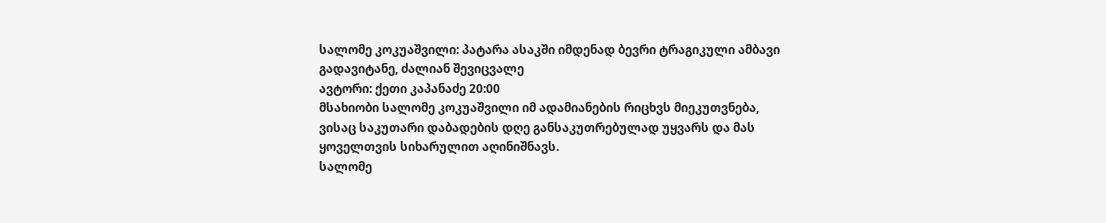სალომე კოკუაშვილი: პატარა ასაკში იმდენად ბევრი ტრაგიკული ამბავი გადავიტანე, ძალიან შევიცვალე
ავტორი: ქეთი კაპანაძე 20:00
მსახიობი სალომე კოკუაშვილი იმ ადამიანების რიცხვს მიეკუთვნება, ვისაც საკუთარი დაბადების დღე განსაკუთრებულად უყვარს და მას ყოველთვის სიხარულით აღინიშნავს.
სალომე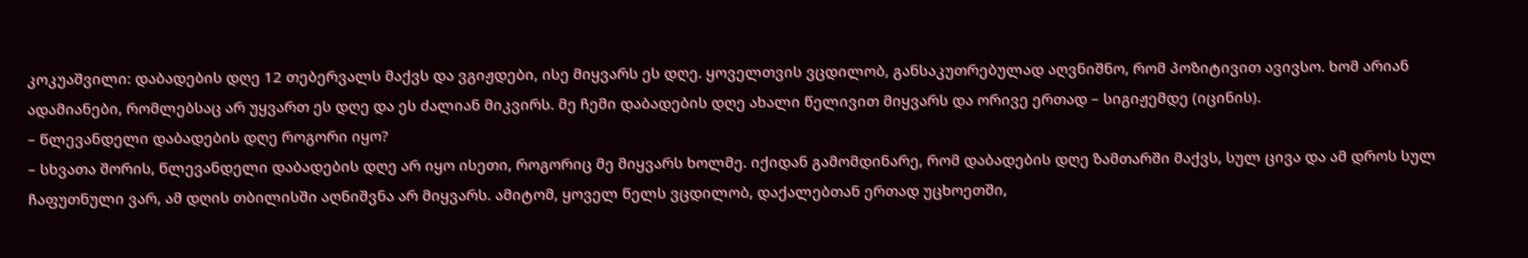კოკუაშვილი: დაბადების დღე 12 თებერვალს მაქვს და ვგიჟდები, ისე მიყვარს ეს დღე. ყოველთვის ვცდილობ, განსაკუთრებულად აღვნიშნო, რომ პოზიტივით ავივსო. ხომ არიან ადამიანები, რომლებსაც არ უყვართ ეს დღე და ეს ძალიან მიკვირს. მე ჩემი დაბადების დღე ახალი წელივით მიყვარს და ორივე ერთად – სიგიჟემდე (იცინის).
– წლევანდელი დაბადების დღე როგორი იყო?
– სხვათა შორის, წლევანდელი დაბადების დღე არ იყო ისეთი, როგორიც მე მიყვარს ხოლმე. იქიდან გამომდინარე, რომ დაბადების დღე ზამთარში მაქვს, სულ ცივა და ამ დროს სულ ჩაფუთნული ვარ, ამ დღის თბილისში აღნიშვნა არ მიყვარს. ამიტომ, ყოველ წელს ვცდილობ, დაქალებთან ერთად უცხოეთში,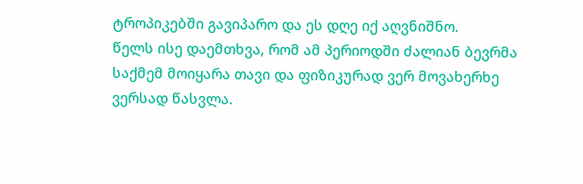ტროპიკებში გავიპარო და ეს დღე იქ აღვნიშნო.
წელს ისე დაემთხვა, რომ ამ პერიოდში ძალიან ბევრმა საქმემ მოიყარა თავი და ფიზიკურად ვერ მოვახერხე ვერსად წასვლა.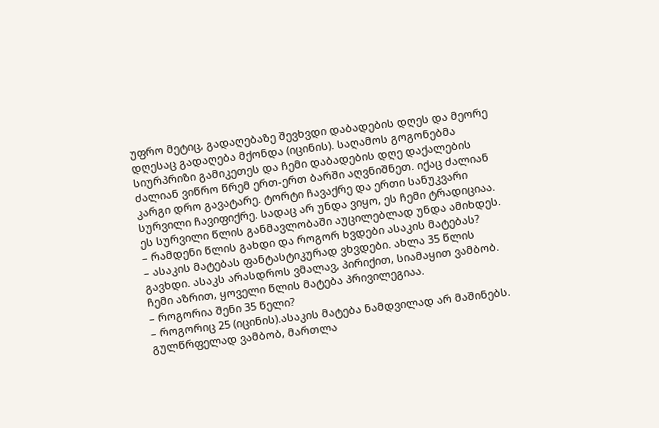უფრო მეტიც, გადაღებაზე შევხვდი დაბადების დღეს და მეორე დღესაც გადაღება მქონდა (იცინის). საღამოს გოგონებმა სიურპრიზი გამიკეთეს და ჩემი დაბადების დღე დაქალების ძალიან ვიწრო წრემ ერთ-ერთ ბარში აღვნიშნეთ. იქაც ძალიან კარგი დრო გავატარე. ტორტი ჩავაქრე და ერთი სანუკვარი სურვილი ჩავიფიქრე. სადაც არ უნდა ვიყო, ეს ჩემი ტრადიციაა. ეს სურვილი წლის განმავლობაში აუცილებლად უნდა ამიხდეს.
– რამდენი წლის გახდი და როგორ ხვდები ასაკის მატებას?
– ასაკის მატებას ფანტასტიკურად ვხვდები. ახლა 35 წლის გავხდი. ასაკს არასდროს ვმალავ, პირიქით, სიამაყით ვამბობ. ჩემი აზრით, ყოველი წლის მატება პრივილეგიაა.
– როგორია შენი 35 წელი?
– როგორიც 25 (იცინის).ასაკის მატება ნამდვილად არ მაშინებს. გულწრფელად ვამბობ, მართლა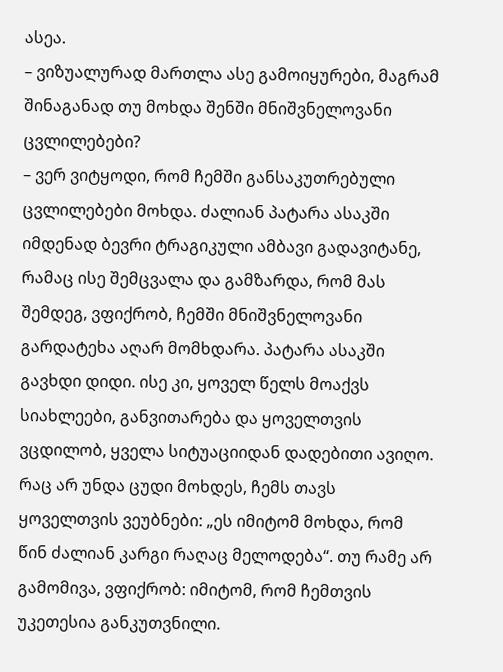ასეა.
– ვიზუალურად მართლა ასე გამოიყურები, მაგრამ შინაგანად თუ მოხდა შენში მნიშვნელოვანი ცვლილებები?
– ვერ ვიტყოდი, რომ ჩემში განსაკუთრებული ცვლილებები მოხდა. ძალიან პატარა ასაკში იმდენად ბევრი ტრაგიკული ამბავი გადავიტანე, რამაც ისე შემცვალა და გამზარდა, რომ მას შემდეგ, ვფიქრობ, ჩემში მნიშვნელოვანი გარდატეხა აღარ მომხდარა. პატარა ასაკში გავხდი დიდი. ისე კი, ყოველ წელს მოაქვს სიახლეები, განვითარება და ყოველთვის ვცდილობ, ყველა სიტუაციიდან დადებითი ავიღო. რაც არ უნდა ცუდი მოხდეს, ჩემს თავს ყოველთვის ვეუბნები: „ეს იმიტომ მოხდა, რომ წინ ძალიან კარგი რაღაც მელოდება“. თუ რამე არ გამომივა, ვფიქრობ: იმიტომ, რომ ჩემთვის უკეთესია განკუთვნილი.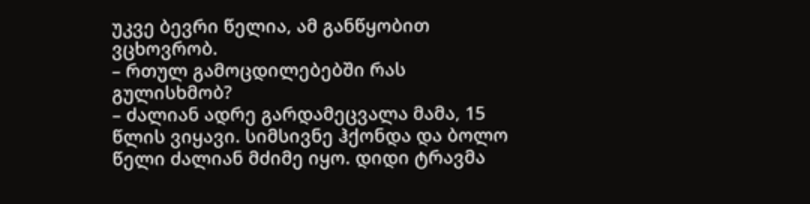უკვე ბევრი წელია, ამ განწყობით ვცხოვრობ.
– რთულ გამოცდილებებში რას გულისხმობ?
– ძალიან ადრე გარდამეცვალა მამა, 15 წლის ვიყავი. სიმსივნე ჰქონდა და ბოლო წელი ძალიან მძიმე იყო. დიდი ტრავმა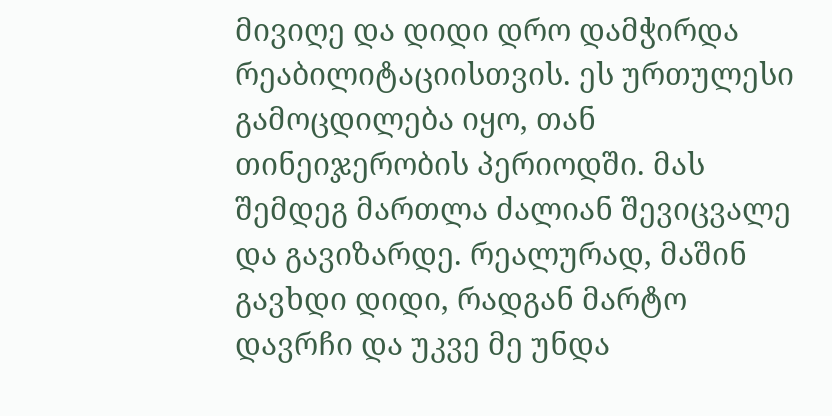მივიღე და დიდი დრო დამჭირდა რეაბილიტაციისთვის. ეს ურთულესი გამოცდილება იყო, თან თინეიჯერობის პერიოდში. მას შემდეგ მართლა ძალიან შევიცვალე და გავიზარდე. რეალურად, მაშინ გავხდი დიდი, რადგან მარტო დავრჩი და უკვე მე უნდა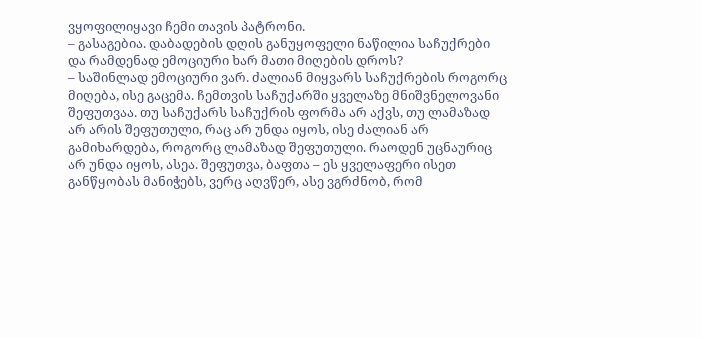ვყოფილიყავი ჩემი თავის პატრონი.
– გასაგებია. დაბადების დღის განუყოფელი ნაწილია საჩუქრები და რამდენად ემოციური ხარ მათი მიღების დროს?
– საშინლად ემოციური ვარ. ძალიან მიყვარს საჩუქრების როგორც მიღება, ისე გაცემა. ჩემთვის საჩუქარში ყველაზე მნიშვნელოვანი შეფუთვაა. თუ საჩუქარს საჩუქრის ფორმა არ აქვს, თუ ლამაზად არ არის შეფუთული, რაც არ უნდა იყოს, ისე ძალიან არ გამიხარდება, როგორც ლამაზად შეფუთული. რაოდენ უცნაურიც არ უნდა იყოს, ასეა. შეფუთვა, ბაფთა – ეს ყველაფერი ისეთ განწყობას მანიჭებს, ვერც აღვწერ, ასე ვგრძნობ, რომ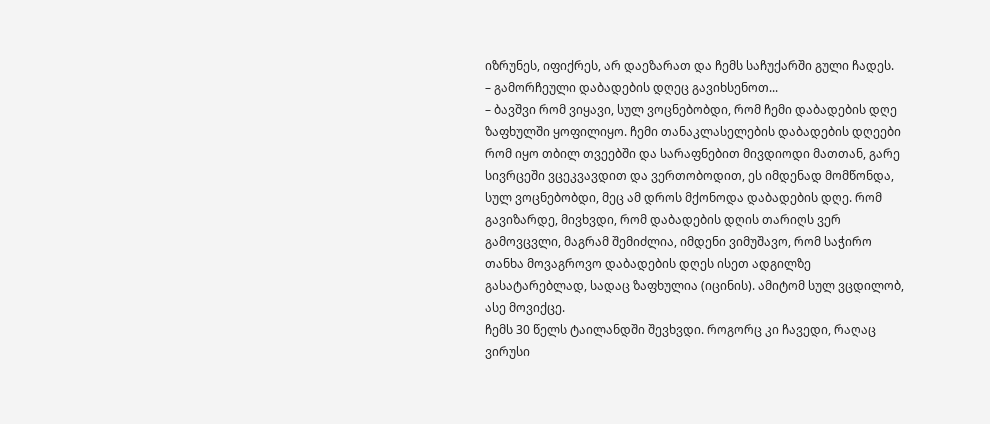იზრუნეს, იფიქრეს, არ დაეზარათ და ჩემს საჩუქარში გული ჩადეს.
– გამორჩეული დაბადების დღეც გავიხსენოთ...
– ბავშვი რომ ვიყავი, სულ ვოცნებობდი, რომ ჩემი დაბადების დღე ზაფხულში ყოფილიყო. ჩემი თანაკლასელების დაბადების დღეები რომ იყო თბილ თვეებში და სარაფნებით მივდიოდი მათთან, გარე სივრცეში ვცეკვავდით და ვერთობოდით, ეს იმდენად მომწონდა, სულ ვოცნებობდი, მეც ამ დროს მქონოდა დაბადების დღე. რომ გავიზარდე, მივხვდი, რომ დაბადების დღის თარიღს ვერ გამოვცვლი, მაგრამ შემიძლია, იმდენი ვიმუშავო, რომ საჭირო თანხა მოვაგროვო დაბადების დღეს ისეთ ადგილზე გასატარებლად, სადაც ზაფხულია (იცინის). ამიტომ სულ ვცდილობ, ასე მოვიქცე.
ჩემს 30 წელს ტაილანდში შევხვდი. როგორც კი ჩავედი, რაღაც ვირუსი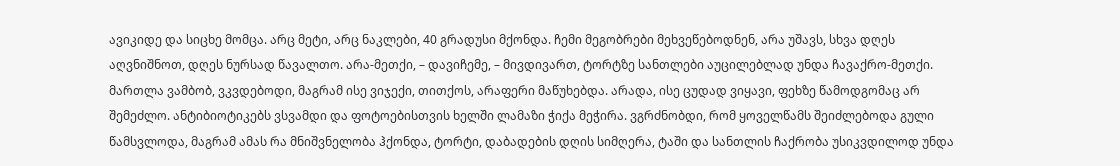ავიკიდე და სიცხე მომცა. არც მეტი, არც ნაკლები, 40 გრადუსი მქონდა. ჩემი მეგობრები მეხვეწებოდნენ, არა უშავს, სხვა დღეს აღვნიშნოთ, დღეს ნურსად წავალთო. არა-მეთქი, – დავიჩემე, – მივდივართ, ტორტზე სანთლები აუცილებლად უნდა ჩავაქრო-მეთქი. მართლა ვამბობ, ვკვდებოდი, მაგრამ ისე ვიჯექი, თითქოს, არაფერი მაწუხებდა. არადა, ისე ცუდად ვიყავი, ფეხზე წამოდგომაც არ შემეძლო. ანტიბიოტიკებს ვსვამდი და ფოტოებისთვის ხელში ლამაზი ჭიქა მეჭირა. ვგრძნობდი, რომ ყოველწამს შეიძლებოდა გული წამსვლოდა, მაგრამ ამას რა მნიშვნელობა ჰქონდა, ტორტი, დაბადების დღის სიმღერა, ტაში და სანთლის ჩაქრობა უსიკვდილოდ უნდა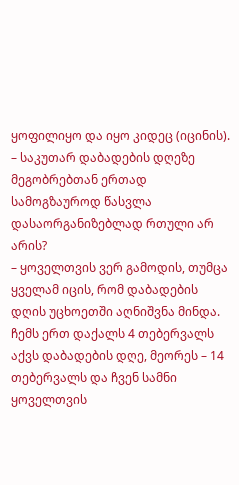ყოფილიყო და იყო კიდეც (იცინის).
– საკუთარ დაბადების დღეზე მეგობრებთან ერთად სამოგზაუროდ წასვლა დასაორგანიზებლად რთული არ არის?
– ყოველთვის ვერ გამოდის, თუმცა ყველამ იცის, რომ დაბადების დღის უცხოეთში აღნიშვნა მინდა. ჩემს ერთ დაქალს 4 თებერვალს აქვს დაბადების დღე, მეორეს – 14 თებერვალს და ჩვენ სამნი ყოველთვის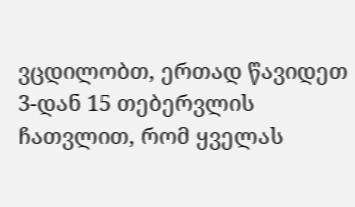ვცდილობთ, ერთად წავიდეთ 3-დან 15 თებერვლის ჩათვლით, რომ ყველას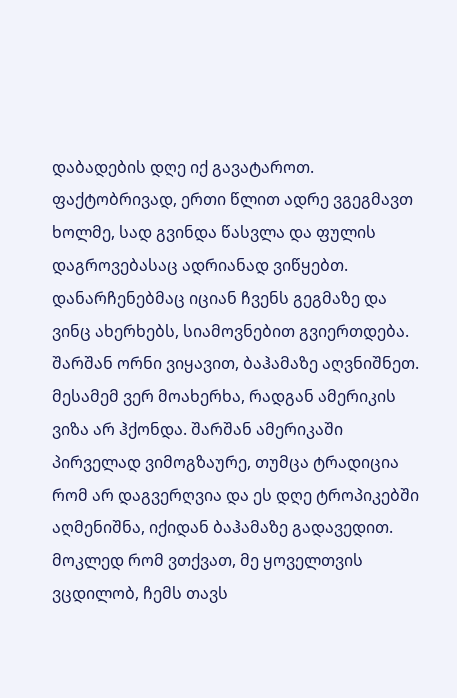დაბადების დღე იქ გავატაროთ. ფაქტობრივად, ერთი წლით ადრე ვგეგმავთ ხოლმე, სად გვინდა წასვლა და ფულის დაგროვებასაც ადრიანად ვიწყებთ. დანარჩენებმაც იციან ჩვენს გეგმაზე და ვინც ახერხებს, სიამოვნებით გვიერთდება. შარშან ორნი ვიყავით, ბაჰამაზე აღვნიშნეთ. მესამემ ვერ მოახერხა, რადგან ამერიკის ვიზა არ ჰქონდა. შარშან ამერიკაში პირველად ვიმოგზაურე, თუმცა ტრადიცია რომ არ დაგვერღვია და ეს დღე ტროპიკებში აღმენიშნა, იქიდან ბაჰამაზე გადავედით.
მოკლედ რომ ვთქვათ, მე ყოველთვის ვცდილობ, ჩემს თავს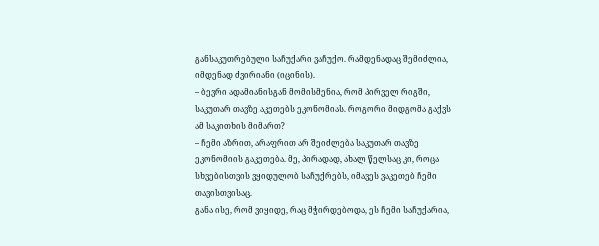განსაკუთრებული საჩუქარი ვაჩუქო. რამდენადაც შემიძლია, იმდენად ძვირიანი (იცინის).
– ბევრი ადამიანისგან მომისმენია, რომ პირველ რიგში, საკუთარ თავზე აკეთებს ეკონომიას. როგორი მიდგომა გაქვს ამ საკითხის მიმართ?
– ჩემი აზრით, არაფრით არ შეიძლება საკუთარ თავზე ეკონომიის გაკეთება. მე, პირადად, ახალ წელსაც კი, როცა სხვებისთვის ვყიდულობ საჩუქრებს, იმავეს ვაკეთებ ჩემი თავისთვისაც.
განა ისე, რომ ვიყიდე, რაც მჭირდებოდა, ეს ჩემი საჩუქარია,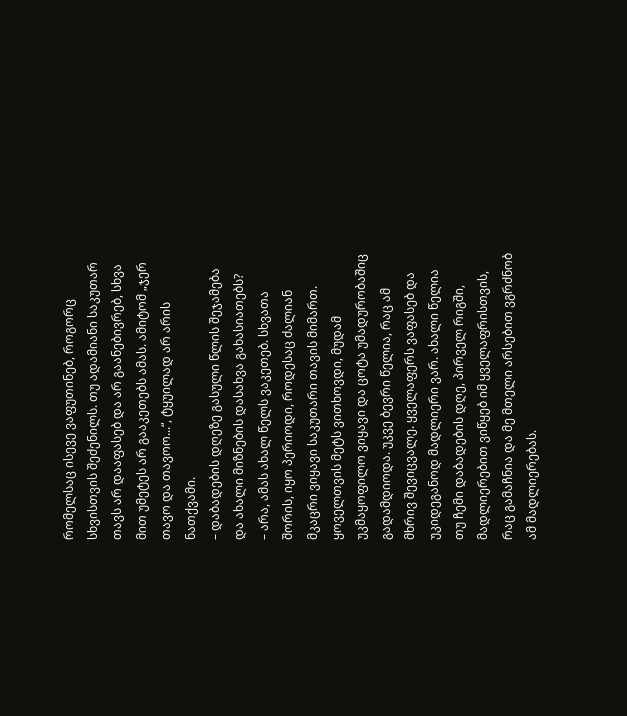რომელსაც ისევე ვაფუთინებ, როგორც სხვისთვის შეძენილს. თუ ადამიანი საკუთარ თავს არ დააფასებ და არ გაანებივრებ, სხვა მით უმეტეს არ გააკეთებს ამას. ამიტომ „ჯერ თავო და თავოო...“, ტყუილად არ არის ნათქვამი.
– დაბადების დღეზე გასული წლის შეჯამება და ახალი მიზნების დასახვა გახასიათებს?
– არა, ამას ახალ წელს ვაკეთებ. სხვათა შორის, იყო პერიოდი, როდესაც ძალიან მკაცრი ვიყავი საკუთარი თავის მიმართ. ყოველთვის მეტს ვითხოვდი, მუდამ უკმაყოფილო ვიყავი და ცოტა უმადურობაშიც გადამდიოდა. უკვე ბევრი წელია, რაც ამ მხრივ შევიცვალე. ყველაფერს ვაფასებ და უკიდეგანოდ მადლიერი ვარ. ახალი წელია თუ ჩემი დაბადების დღე, პირველ რიგში, მადლიერებით ვიწყებ იმ ყველაფრისთვის, რაც გამაჩნია და მე მთელი არსებით ვგრძნობ ამ მადლიერებას.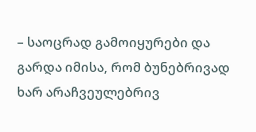– საოცრად გამოიყურები და გარდა იმისა, რომ ბუნებრივად ხარ არაჩვეულებრივ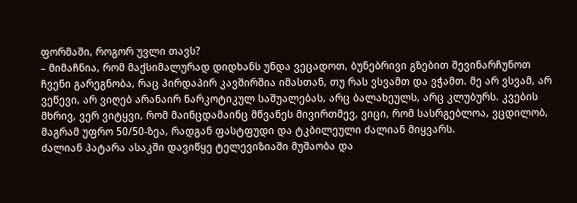ფორმაში, როგორ უვლი თავს?
– მიმაჩნია, რომ მაქსიმალურად დიდხანს უნდა ვეცადოთ, ბუნებრივი გზებით შევინარჩუნოთ ჩვენი გარეგნობა, რაც პირდაპირ კავშირშია იმასთან, თუ რას ვსვამთ და ვჭამთ. მე არ ვსვამ, არ ვეწევი, არ ვიღებ არანაირ ნარკოტიკულ საშუალებას, არც ბალახეულს, არც კლუბურს. კვების მხრივ, ვერ ვიტყვი, რომ მაინცდამაინც მწვანეს მივირთმევ, ვიცი, რომ სასრგებლოა, ვცდილობ, მაგრამ უფრო 50/50-ზეა, რადგან ფასტფუდი და ტკბილეული ძალიან მიყვარს.
ძალიან პატარა ასაკში დავიწყე ტელევიზიაში მუშაობა და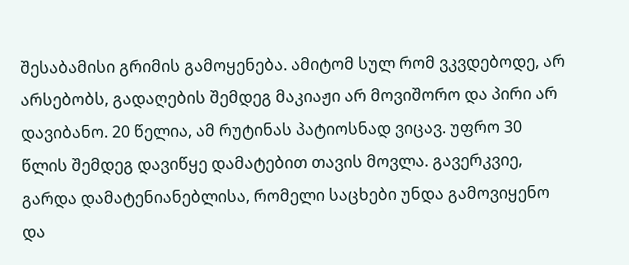შესაბამისი გრიმის გამოყენება. ამიტომ სულ რომ ვკვდებოდე, არ არსებობს, გადაღების შემდეგ მაკიაჟი არ მოვიშორო და პირი არ დავიბანო. 20 წელია, ამ რუტინას პატიოსნად ვიცავ. უფრო 30 წლის შემდეგ დავიწყე დამატებით თავის მოვლა. გავერკვიე, გარდა დამატენიანებლისა, რომელი საცხები უნდა გამოვიყენო და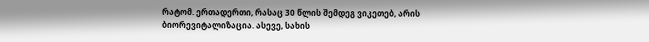რატომ. ერთადერთი, რასაც 30 წლის შემდეგ ვიკეთებ, არის ბიორევიტალიზაცია. ასევე, სახის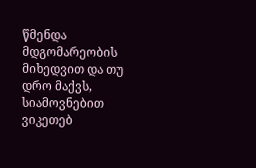წმენდა მდგომარეობის მიხედვით და თუ დრო მაქვს, სიამოვნებით ვიკეთებ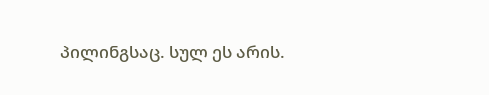პილინგსაც. სულ ეს არის.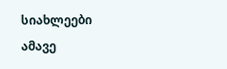სიახლეები ამავე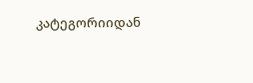კატეგორიიდან